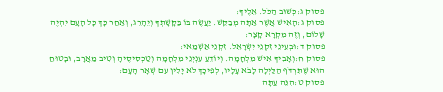פסוק ג:כְּשׁוּב הַכֹּל. אֵלֶיךָ:
פסוק ג:הָאִישׁ אֲשֶׁר אַתָּה מְבַקֵּשׁ. יַעֲשֶׂה בּוֹ בַּקָּשָׁתְךָ וְיֵהָרֵג, וְאַחַר כָּךְ כָּל הָעָם יִהְיֶה שָׁלוֹם, וְזֶה מִקְרָא קָצָר:
פסוק ד:וּבְעֵינֵי זִקְנֵי יִשְׂרָאֵל. זִקְנֵי אַשְׁמַאי:
פסוק ח:וְאָבִיךָ אִישׁ מִלְחָמָה. וְיוֹדֵעַ עִנְיְנֵי מִלְחָמָה וְטַכְסִיסֶיהָ וְטִיב מַאֲרָב, וּבָטוּחַ הוּא שֶׁתִּרְדֹּף הַלַּיְלָה לָבֹא עָלָיו, לְפִיכָךְ לֹא יָלִין עִם שְׁאָר הָעָם:
פסוק ט:הִנֵּה עַתָּה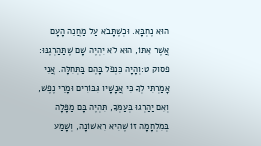הוּא נֶחְבָּא. וּכְשֶׁתָּבֹא עַל מַחֲנֵה הָעָם אֲשֶׁר אִתּוֹ, הוּא לֹא יִהְיֶה שָׁם שֶׁתַּהַרְגֶנּוּ:
פסוק ט:וְהָיָה כִּנְפֹל בָּהֶם בַּתְּחִלָּה. אֲנִי אָמַרְתִּי לְךָ כִּי אֲנָשָׁיו גִּבּוֹרִים וּמָרֵי נֶפֶשׁ, וְאִם יַהַרְגוּ בְּעַמְּךָ, תִּהְיֶה בָּם מַפָּלָה בְּמִלְחָמָה זוֹ שֶׁהִיא רִאשׁוֹנָה, וְשָׁמַע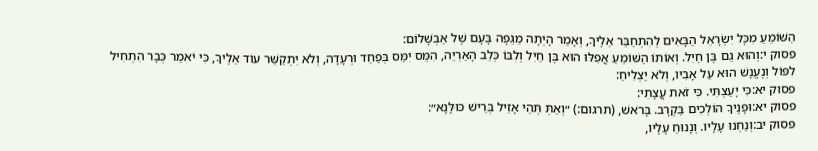הַשּׁוֹמֵעַ מִכָּל יִשְׂרָאֵל הַבָּאִים לְהִתְחַבֵּר אֵלֶיךָ, וְאָמַר הָיְתָה מַגֵּפָה בָּעָם שֶׁל אַבְשָׁלוֹם:
פסוק י:וְהוּא גַם בֶּן חַיִל. וְאוֹתוֹ הַשּׁוֹמֵעַ אֲפִלּוּ הוּא בֶּן חַיִל וְלִבּוֹ כְּלֵב הָאַרְיֵה, הִמֵּס יִמַּס בְּפַחַד וּרְעָדָה, וְלֹא יִתְקַשֵּׁר עוֹד אֵלֶיךָ, כִּי יֹאמַר כְּבָר הִתְחִיל לִפּוֹל וְנֶעֱנָשׁ הוּא עַל אָבִיו, וְלֹא יַצְלִיחַ:
פסוק יא:כִּי יָעַצְתִּי. כִּי זֹאת עֲצָתִי:
פסוק יא:וּפָנֶיךָ הוֹלְכִים בַּקְרָב. בָּרֹאשׁ, (תרגום:) ״וְאַתְּ תְּהֵי אָזֵיל בְּרֵישׁ כּוּלָּנָא״:
פסוק יב:וְנַחְנוּ עָלָיו. וְנָנוּחַ עָלָיו,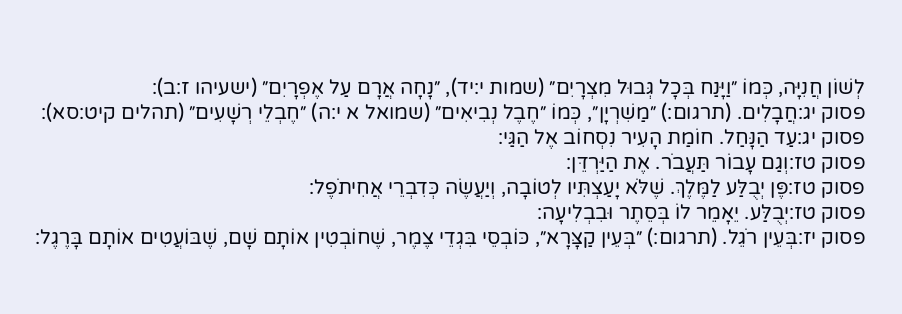לְשׁוֹן חֲנִיָּה, כְּמוֹ ״וַיָּנַח בְּכָל גְּבוּל מִצְרָיִם״ (שמות י:יד), ״נָחָה אֲרָם עַל אֶפְרָיִם״ (ישעיהו ז:ב):
פסוק יג:חֲבָלִים. (תרגום:) ״מַשִׁרְיָן״, כְּמוֹ ״חֶבֶל נְבִיאִים״ (שמואל א י:ה) ״חֶבְלֵי רְשָׁעִים״ (תהלים קיט:סא):
פסוק יג:עַד הַנָּחַל. חוֹמַת הָעִיר נִסְחוֹב אֶל הַגַּי:
פסוק טז:וְגַם עָבוֹר תַּעֲבֹר. אֶת הַיַּרְדֵּן:
פסוק טז:פֶּן יְבֻלַּע לַמֶּלֶךְ. שֶׁלֹּא יָעַצְתִּיו לְטוֹבָה, וְיַעֲשֶׂה כְּדִבְרֵי אֲחִיתֹפֶל:
פסוק טז:יְבֻלַּע. יֵאָמֵר לוֹ בְּסֵתֶר וּבִבְלִיעָה:
פסוק יז:בְּעֵין רֹגֵל. (תרגום:) ״בְּעֵין קַצָּרָא״, כּוֹבְסֵי בִּגְדֵי צֶמֶר, שֶׁחוֹבְטִין אוֹתָם שָׁם, שֶׁבּוֹעֲטִים אוֹתָם בָּרֶגֶל: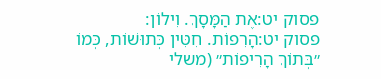פסוק יט:אֶת הַמָּסָךְ. וִילוֹן:
פסוק יט:הָרִפוֹת. חִטִּין כְּתוּשׁוֹת, כְּמוֹ ״בְּתוֹךְ הָרִיפוֹת״ (משלי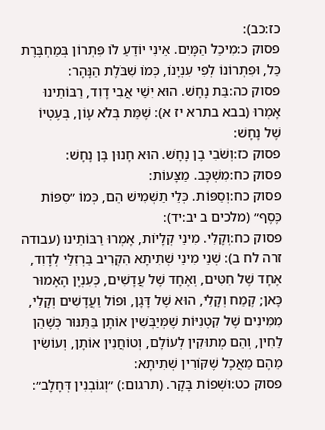כז:כב):
פסוק כ:מִיכַל הַמָּיִם. אֵינִי יוֹדֵעַ לוֹ פִּתְרוֹן בְּמַחְבֶּרֶת כַּל, וּפִתְרוֹנוֹ לְפִי עִנְיָנוֹ, כְּמוֹ שִׁבֹּלֶת הַנָּהָר:
פסוק כה:בַּת נָחָשׁ. הוּא יִשַׁי אֲבִי דָוִד, רַבּוֹתֵינוּ אָמְרוּ (בבא בתרא יז א): שֶׁמֵּת בְּלֹא עָוֹן, בְּעֶטְיוֹ שֶׁל נָחָשׁ:
פסוק כז:וְשֹׁבִי בֶן נָחָשׁ. הוּא חָנוּן בֶּן נָחָשׁ:
פסוק כח:מִשְׁכָּב. מַצָּעוֹת:
פסוק כח:וְסַפּוֹת. כְּלֵי תַשְׁמִישׁ הֵם, כְּמוֹ ״סִפּוֹת כֶּסֶף״ (מלכים ב יב:יד):
פסוק כח:וְקָלִי. מִינֵי קְלָיוֹת, אָמְרוּ רַבּוֹתֵינוּ (עבודה זרה לח ב): שְׁנֵי מִינֵי שְׁתִיתָא הִקְרִיב בַּרְזִלַּי לְדָוִד, אֶחָד שֶׁל חִטִּים, וְאֶחָד שֶׁל עֲדָשִׁים, כְּעִנְיָן הָאָמוּר כָּאן; קֶמַח וְקָלִי, הוּא שֶׁל דָּגָן, וּפוֹל וַעֲדָשִׁים וְקָלִי, מִמִּינִים שֶׁל קִטְנִיּוֹת שֶׁמְּיַבְּשִׁין אוֹתָן בַּתַּנּוּר כְּשֶׁהֵן לַחִין, וְהֵם מְתוּקִין לְעוֹלָם, וְטוֹחֲנִין אוֹתָן, וְעוֹשִׂין מֵהֶם מַאֲכָל שֶׁקּוֹרִין שְׁתִיתָא:
פסוק כט:וּשְׁפוֹת בָּקָר. (תרגום:) ״וְגוֹבְנִין דְּחָלָב״: